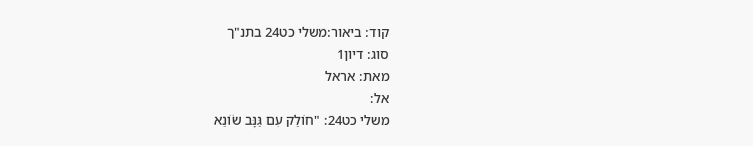קוד: ביאור:משלי כט24 בתנ"ך
סוג: דיון1
מאת: אראל
אל:
משלי כט24: "חוֹלֵק עִם גַּנָּב שׂוֹנֵא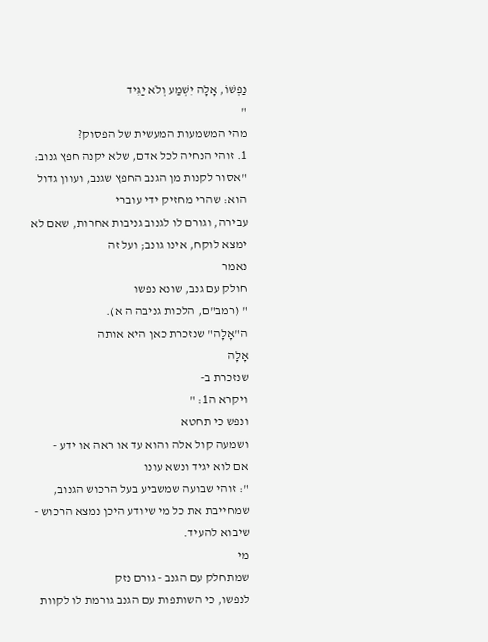נַפְשׁוֹ, אָלָה יִשְׁמַע וְלֹא יַגִּיד
"
מהי המשמעות המעשית של הפסוק?
1. זוהי הנחיה לכל אדם, שלא יקנה חפץ גנוב: "אסור לקנות מן הגנב החפץ שגנב, ועוון גדול הוא: שהרי מחזיק ידי עוברי
עבירה, וגורם לו לגנוב גניבות אחרות, שאם לא ימצא לוקח, אינו גונב; ועל זה
נאמר
חולק עם גנב, שונא נפשו
" (רמב"ם, הלכות גניבה ה א).
ה"אָלָה" שנזכרת כאן היא אותה
אָלָה
שנזכרת ב-
ויקרא ה1: "
ונפש כי תחטא
ושמעה קול אלה והוא עד או ראה או ידע -
אם לוא יגיד ונשא עונו
": זוהי שבועה שמשביע בעל הרכוש הגנוב, שמחייבת את כל מי שיודע היכן נמצא הרכוש - שיבוא להעיד.
מי
שמתחלק עם הגנב - גורם נזק
לנפשו, כי השותפות עם הגנב גורמת לו לקוות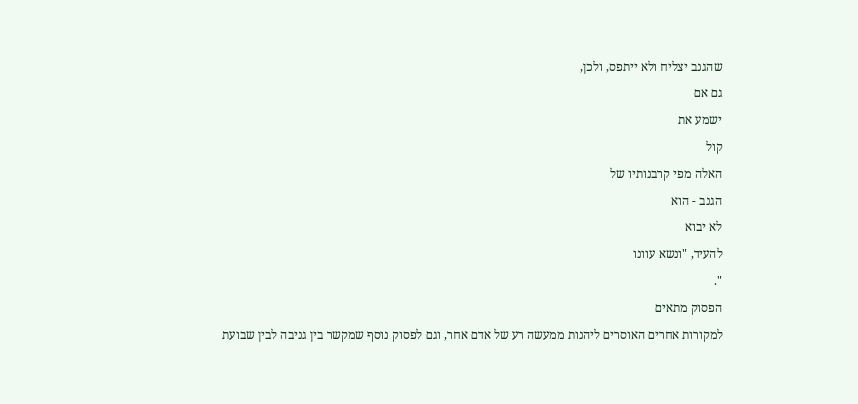שהגנב יצליח ולא ייתפס, ולכן,
גם אם
ישמע את
קול
האלה מפי קרבנותיו של
הגנב - הוא
לא יבוא
להעיד, "ונשא עוונו
".
הפסוק מתאים
למקורות אחרים האוסרים ליהנות ממעשה רע של אדם אחר, וגם לפסוק נוסף שמקשר בין גניבה לבין שבועת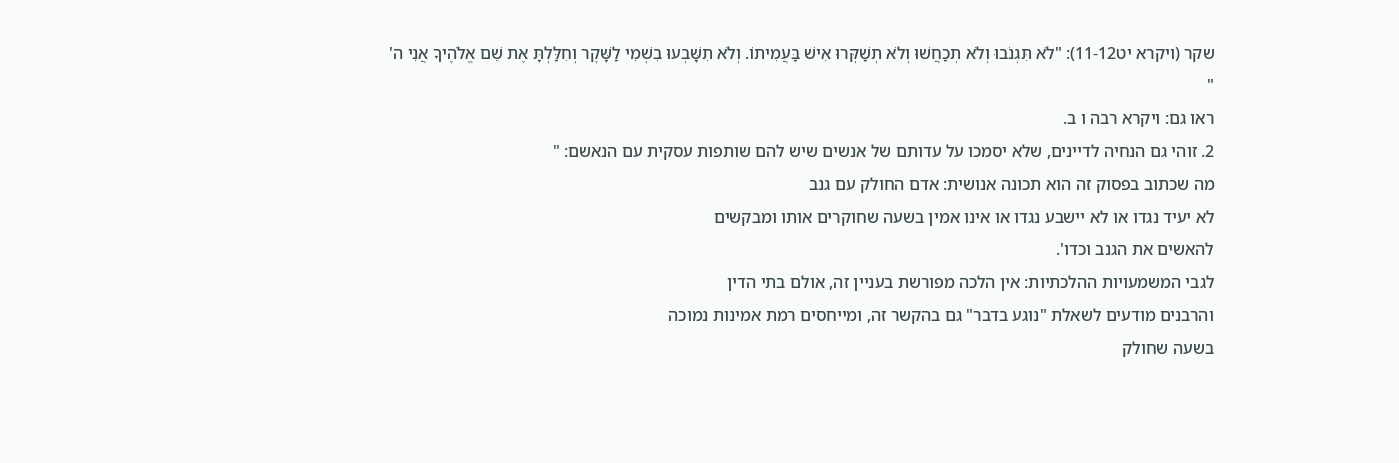שקר (ויקרא יט11-12): "לֹא תִּגְנֹבוּ וְלֹא תְכַחֲשׁוּ וְלֹא תְשַׁקְּרוּ אִישׁ בַּעֲמִיתוֹ. וְלֹא תִשָּׁבְעוּ בִשְׁמִי לַשָּׁקֶר וְחִלַּלְתָּ אֶת שֵׁם אֱלֹהֶיךָ אֲנִי ה'
"
ראו גם: ויקרא רבה ו ב.
2. זוהי גם הנחיה לדיינים, שלא יסמכו על עדותם של אנשים שיש להם שותפות עסקית עם הנאשם: "
מה שכתוב בפסוק זה הוא תכונה אנושית: אדם החולק עם גנב
לא יעיד נגדו או לא יישבע נגדו או אינו אמין בשעה שחוקרים אותו ומבקשים
להאשים את הגנב וכדו'.
לגבי המשמעויות ההלכתיות: אין הלכה מפורשת בעניין זה, אולם בתי הדין
והרבנים מודעים לשאלת "נוגע בדבר" גם בהקשר זה, ומייחסים רמת אמינות נמוכה
בשעה שחולק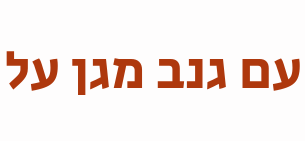עם גנב מגן על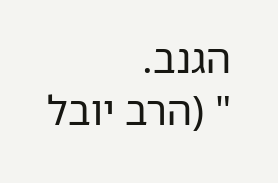הגנב.
" (הרב יובל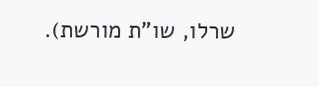שרלו, שו"ת מורשת).